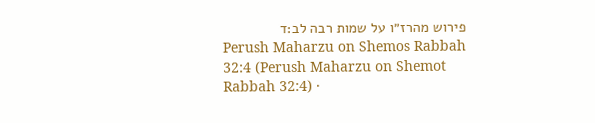פירוש מהרז״ו על שמות רבה לב:ד
Perush Maharzu on Shemos Rabbah 32:4 (Perush Maharzu on Shemot Rabbah 32:4) ·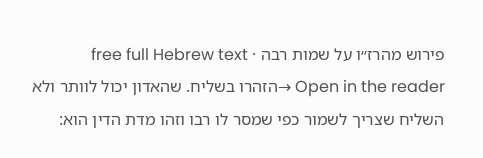פירוש מהרז״ו על שמות רבה · free full Hebrew text
Open in the reader →הזהרו בשליח. שהאדון יכול לוותר ולא השליח שצריך לשמור כפי שמסר לו רבו וזהו מדת הדין הוא: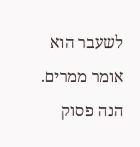לשעבר הוא אומר ממרים. הנה פסוק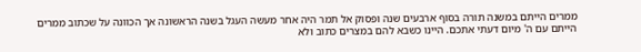ממרים הייתם במשנה תורה בסוף ארבעים שנה ופסוק אל תמר היה אחר מעשה העגל בשנה הראשונה אך הכוונה על שכתוב ממרים הייתם עם ה' מיום דעתי אתכם. היינו כשבא להם במצרים כתוב ולא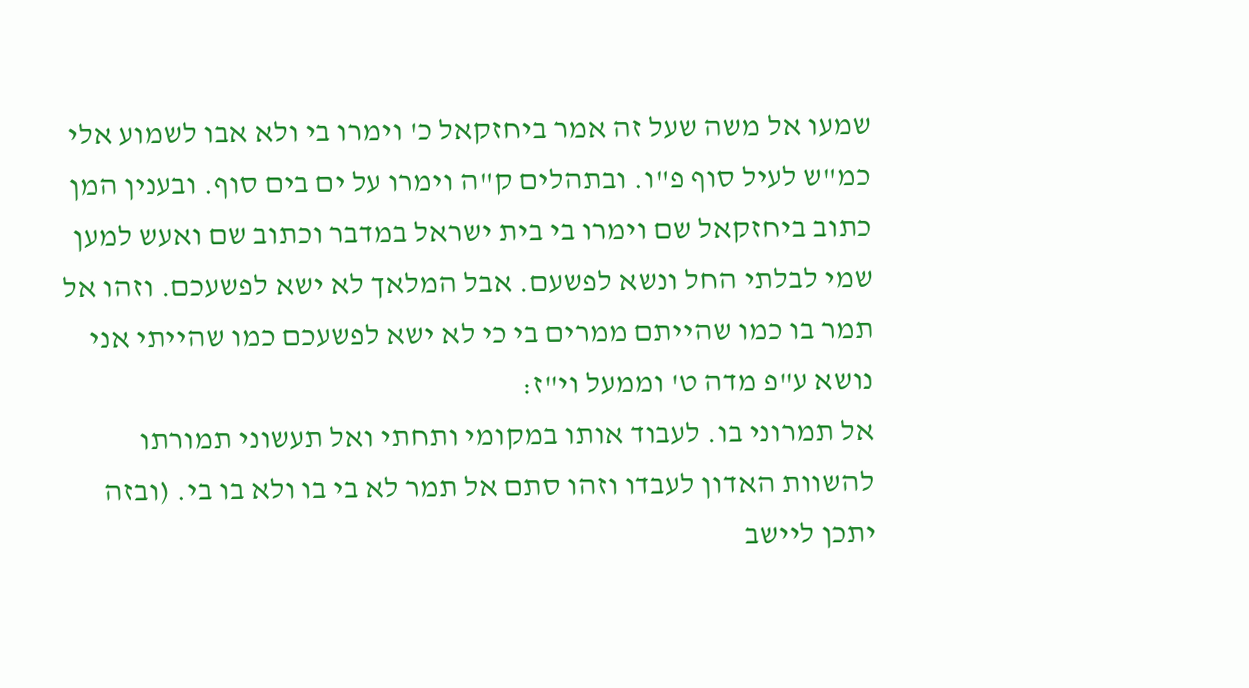שמעו אל משה שעל זה אמר ביחזקאל כ' וימרו בי ולא אבו לשמוע אלי כמ"ש לעיל סוף פ"ו. ובתהלים ק"ה וימרו על ים בים סוף. ובענין המן כתוב ביחזקאל שם וימרו בי בית ישראל במדבר וכתוב שם ואעש למען שמי לבלתי החל ונשא לפשעם. אבל המלאך לא ישא לפשעכם. וזהו אל תמר בו כמו שהייתם ממרים בי כי לא ישא לפשעכם כמו שהייתי אני נושא ע"פ מדה ט' וממעל וי"ז:
אל תמרוני בו. לעבוד אותו במקומי ותחתי ואל תעשוני תמורתו להשוות האדון לעבדו וזהו סתם אל תמר לא בי בו ולא בו בי. (ובזה יתכן ליישב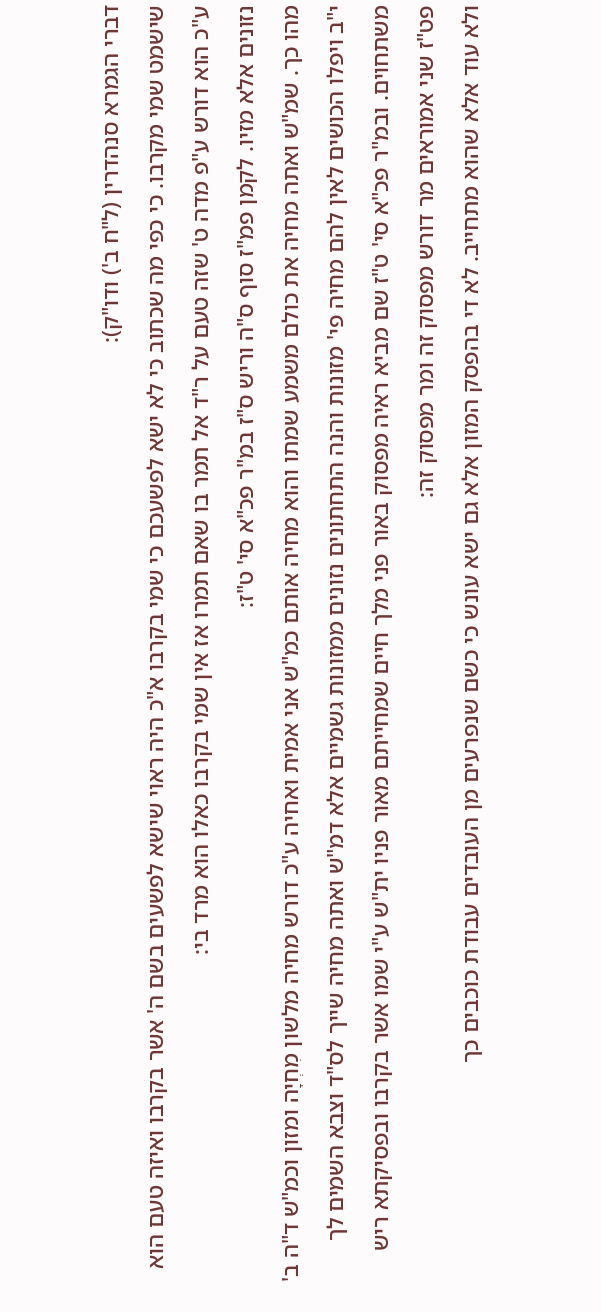דברי הגמרא סנהדרין (ל"ח ב') ודו"ק):
שישמט שמי מקרבו. כי כפי מה שכתוב כי לא ישא לפשעכם כי שמי בקרבו א"כ היה ראוי שישא לפשעים בשם ה' אשר בקרבו ואיזה טעם הוא ע"כ הוא דורש ע"פ מדה ט' שזה טעם על ר"ד אל תמר בו שאם תמרו אז אין שמי בקרבו כאלו הוא מרד בי:
נזונים אלא מזיו. לקמן פמ"ז סוף ס"ה וריש ס"ז במ"ר פכ"א סי' ט"ז:
מהו כך. שמ"ש ואתה מחיה את כולם משמע שמתו והוא מחיה אותם כמ"ש אני אמית ואחיה ע"כ דורש מחיה מלשון מִחְיָה ומזון וכמ"ש ד"ה ב' י"ב ויפלו הכושים לאין להם מחיה פי' מזונות והנה התחתונים נזונים ממזונות גשמיים אלא דמ"ש ואתה מחיה שייך לס"ד וצבא השמים לך משתחוים. ובמ"ר פכ"א סי' ט"ז שם מביא ראיה מפסוק באור פני מלך חיים שמחייתם מאור פניו ית"ש ע"י שמו אשר בקרבו ובפסיקתא ריש פט"ז שני אמוראים מר דורש מפסוק זה ומר מפסוק זה:
ולא עוד אלא שהוא מתחייב. לא די בהפסק המזון אלא גם ישא עונש כי כשם שנפרעים מן העובדים עבודת כוכבים כך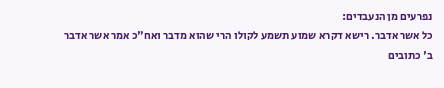נפרעים מן הנעבדים:
כל אשר אדבר. רישא דקרא שמוע תשמע לקולו הרי שהוא מדבר ואח"כ אמר אשר אדבר ב' כתובים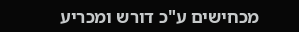מכחישים ע"כ דורש ומכריע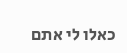כאלו לי אתם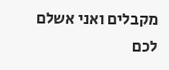מקבלים ואני אשלם לכם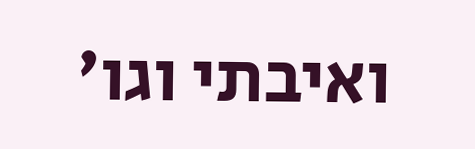ואיבתי וגו'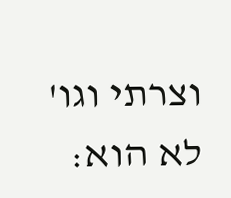וצרתי וגו' לא הוא: